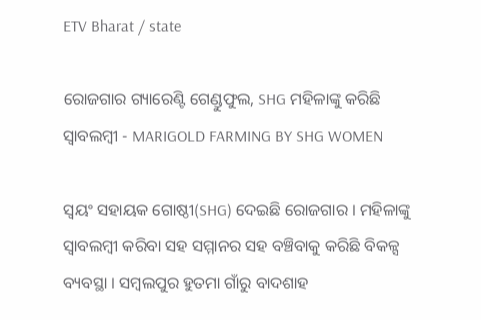ETV Bharat / state

ରୋଜଗାର ଗ୍ୟାରେଣ୍ଟି ଗେଣ୍ଡୁଫୁଲ, SHG ମହିଳାଙ୍କୁ କରିଛି ସ୍ବାବଲମ୍ବୀ - MARIGOLD FARMING BY SHG WOMEN

ସ୍ବୟଂ ସହାୟକ ଗୋଷ୍ଠୀ(SHG) ଦେଇଛି ରୋଜଗାର । ମହିଳାଙ୍କୁ ସ୍ବାବଲମ୍ବୀ କରିବା ସହ ସମ୍ମାନର ସହ ବଞ୍ଚିବାକୁ କରିଛି ବିକଳ୍ସ ବ୍ୟବସ୍ଥା । ସମ୍ବଲପୁର ହୁତମା ଗାଁରୁ ବାଦଶାହ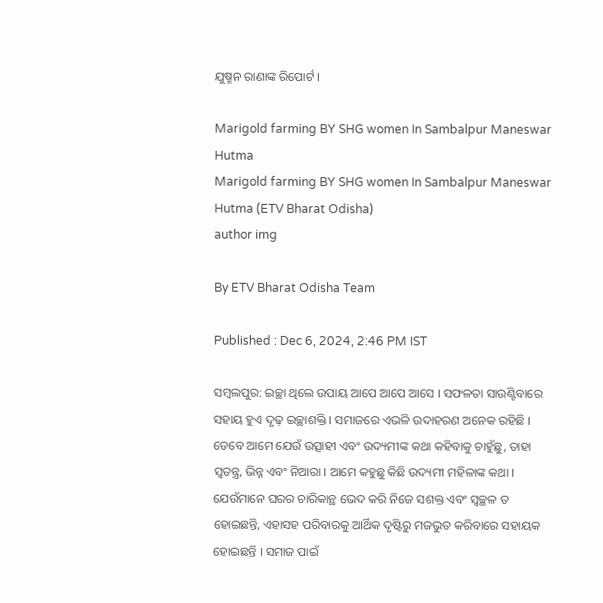ଯୁଷ୍ମନ ରାଣାଙ୍କ ରିପୋର୍ଟ ।

Marigold farming BY SHG women In Sambalpur Maneswar Hutma
Marigold farming BY SHG women In Sambalpur Maneswar Hutma (ETV Bharat Odisha)
author img

By ETV Bharat Odisha Team

Published : Dec 6, 2024, 2:46 PM IST

ସମ୍ବଲପୁର: ଇଚ୍ଛା ଥିଲେ ଉପାୟ ଆପେ ଆପେ ଆସେ । ସଫଳତା ସାଉଣ୍ଟିବାରେ ସହାୟ ହୁଏ ଦୃଢ଼ ଇଚ୍ଛାଶକ୍ତି । ସମାଜରେ ଏଭଳି ଉଦାହରଣ ଅନେକ ରହିଛି । ତେବେ ଆମେ ଯେଉଁ ଉତ୍ସାହୀ ଏବଂ ଉଦ୍ୟମୀଙ୍କ କଥା କହିବାକୁ ଚାହୁଁଛୁ, ତାହା ସ୍ବତନ୍ତ୍ର, ଭିନ୍ନ ଏବଂ ନିଆରା । ଆମେ କହୁଛୁ କିଛି ଉଦ୍ୟମୀ ମହିଳାଙ୍କ କଥା । ଯେଉଁମାନେ ଘରର ଚାରିକାନ୍ଥ ଭେଦ କରି ନିଜେ ସଶକ୍ତ ଏବଂ ସ୍ବଚ୍ଛଳ ତ ହୋଇଛନ୍ତି, ଏହାସହ ପରିବାରକୁ ଆର୍ଥିକ ଦୃଷ୍ଟିରୁ ମଜଭୁତ କରିବାରେ ସହାୟକ ହୋଇଛନ୍ତି । ସମାଜ ପାଇଁ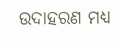ଉଦାହରଣ ମଧ୍ୟ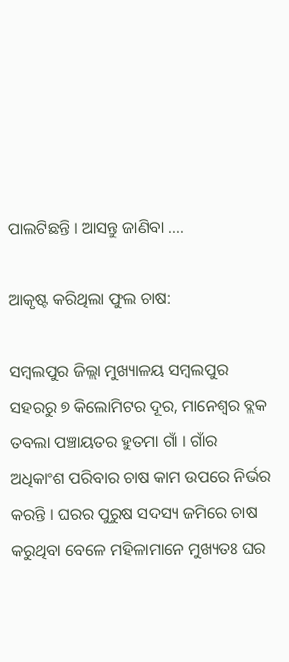ପାଲଟିଛନ୍ତି । ଆସନ୍ତୁ ଜାଣିବା ....

ଆକୃଷ୍ଟ କରିଥିଲା ଫୁଲ ଚାଷ:

ସମ୍ବଲପୁର ଜିଲ୍ଲା ମୁଖ୍ୟାଳୟ ସମ୍ବଲପୁର ସହରରୁ ୭ କିଲୋମିଟର ଦୂର, ମାନେଶ୍ଵର ବ୍ଲକ ତବଲା ପଞ୍ଚାୟତର ହୁତମା ଗାଁ । ଗାଁର ଅଧିକାଂଶ ପରିବାର ଚାଷ କାମ ଉପରେ ନିର୍ଭର କରନ୍ତି । ଘରର ପୁରୁଷ ସଦସ୍ୟ ଜମିରେ ଚାଷ କରୁଥିବା ବେଳେ ମହିଳାମାନେ ମୁଖ୍ୟତଃ ଘର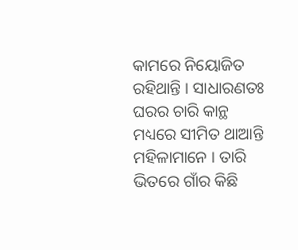କାମରେ ନିୟୋଜିତ ରହିଥାନ୍ତି । ସାଧାରଣତଃ ଘରର ଚାରି କାନ୍ଥ ମଧ୍ୟରେ ସୀମିତ ଥାଆନ୍ତି ମହିଳାମାନେ । ତାରି ଭିତରେ ଗାଁର କିଛି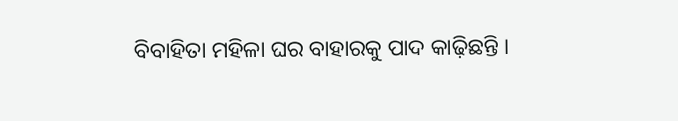ବିବାହିତା ମହିଳା ଘର ବାହାରକୁ ପାଦ କାଢ଼ିଛନ୍ତି ।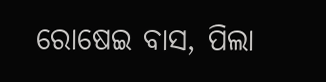ରୋଷେଇ ବାସ, ପିଲା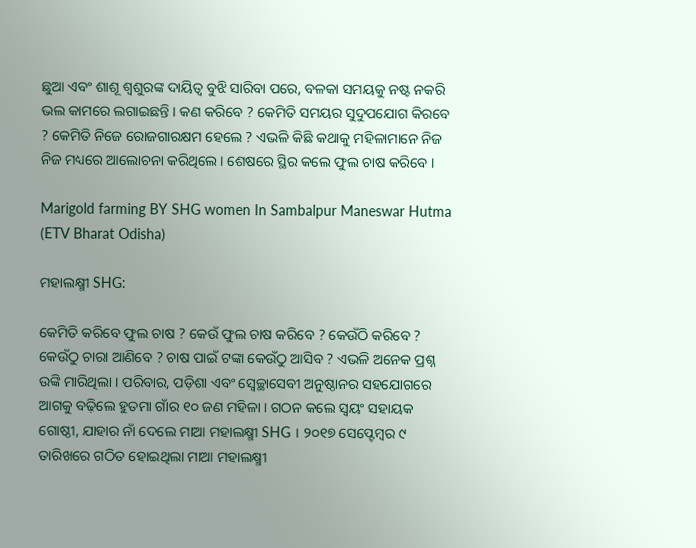ଛୁଆ ଏବଂ ଶାଶୂ ଶ୍ବଶୁରଙ୍କ ଦାୟିତ୍ବ ବୁଝି ସାରିବା ପରେ, ବଳକା ସମୟକୁ ନଷ୍ଟ ନକରି ଭଲ କାମରେ ଲଗାଇଛନ୍ତି । କଣ କରିବେ ? କେମିତି ସମୟର ସୁଦୁପଯୋଗ କିରବେ ? କେମିତି ନିଜେ ରୋଜଗାରକ୍ଷମ ହେଲେ ? ଏଭଳି କିଛି କଥାକୁ ମହିଳାମାନେ ନିଜ ନିଜ ମଧ୍ୟରେ ଆଲୋଚନା କରିଥିଲେ । ଶେଷରେ ସ୍ଥିର କଲେ ଫୁଲ ଚାଷ କରିବେ ।

Marigold farming BY SHG women In Sambalpur Maneswar Hutma (ETV Bharat Odisha)

ମହାଲକ୍ଷ୍ମୀ SHG:

କେମିତି କରିବେ ଫୁଲ ଚାଷ ? କେଉଁ ଫୁଲ ଚାଷ କରିବେ ? କେଉଁଠି କରିବେ ? କେଉଁଠୁ ଚାରା ଆଣିବେ ? ଚାଷ ପାଇଁ ଟଙ୍କା କେଉଁଠୁ ଆସିବ ? ଏଭଳି ଅନେକ ପ୍ରଶ୍ନ ଉଙ୍କି ମାରିଥିଲା । ପରିବାର, ପଡ଼ିଶା ଏବଂ ସ୍ବେଚ୍ଛାସେବୀ ଅନୁଷ୍ଠାନର ସହଯୋଗରେ ଆଗକୁ ବଢ଼ିଲେ ହୁତମା ଗାଁର ୧୦ ଜଣ ମହିଳା । ଗଠନ କଲେ ସ୍ବୟଂ ସହାୟକ ଗୋଷ୍ଠୀ, ଯାହାର ନାଁ ଦେଲେ ମାଆ ମହାଲକ୍ଷ୍ମୀ SHG । ୨୦୧୭ ସେପ୍ଟେମ୍ବର ୯ ତାରିଖରେ ଗଠିତ ହୋଇଥିଲା ମାଆ ମହାଲକ୍ଷ୍ମୀ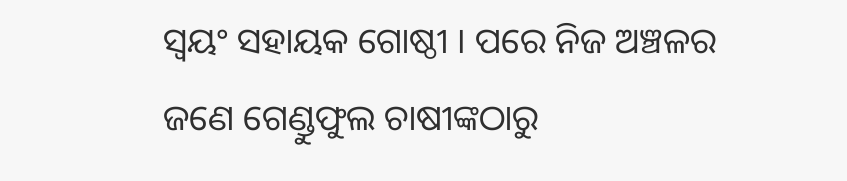ସ୍ୱୟଂ ସହାୟକ ଗୋଷ୍ଠୀ । ପରେ ନିଜ ଅଞ୍ଚଳର ଜଣେ ଗେଣ୍ଡୁଫୁଲ ଚାଷୀଙ୍କଠାରୁ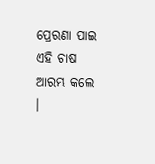ପ୍ରେରଣା ପାଇ ଏହି ଚାଷ ଆରମ୍ଭ କଲେ ।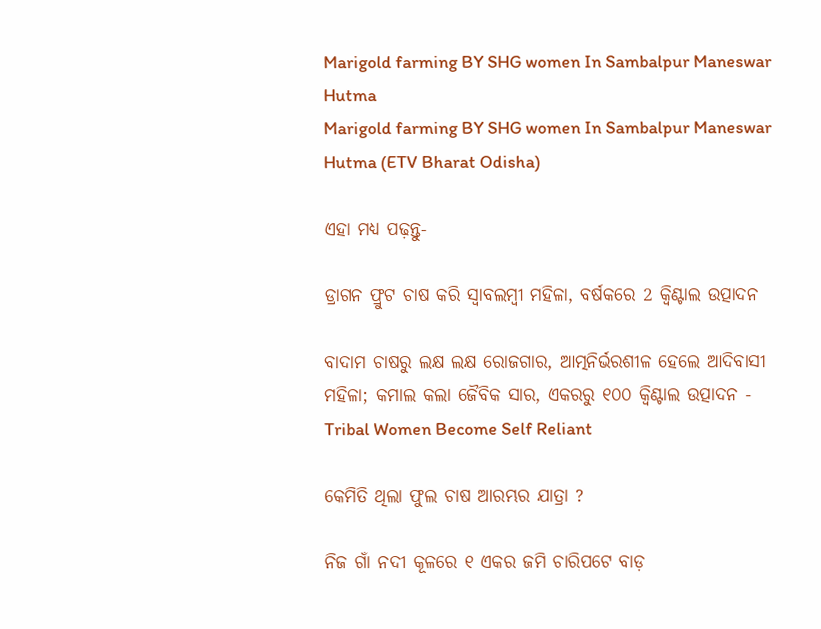Marigold farming BY SHG women In Sambalpur Maneswar Hutma
Marigold farming BY SHG women In Sambalpur Maneswar Hutma (ETV Bharat Odisha)

ଏହା ମଧ୍ୟ ପଢ଼ନ୍ତୁ-

ଡ୍ରାଗନ ଫ୍ରୁଟ ଚାଷ କରି ସ୍ବାବଲମ୍ବୀ ମହିଳା, ବର୍ଷକରେ 2 କ୍ୱିଣ୍ଟାଲ ଉତ୍ପାଦନ

ବାଦାମ ଚାଷରୁ ଲକ୍ଷ ଲକ୍ଷ ରୋଜଗାର, ଆତ୍ମନିର୍ଭରଶୀଳ ହେଲେ ଆଦିବାସୀ ମହିଳା; କମାଲ କଲା ଜୈବିକ ସାର, ଏକରରୁ ୧୦୦ କ୍ୱିଣ୍ଟାଲ ଉତ୍ପାଦନ - Tribal Women Become Self Reliant

କେମିତି ଥିଲା ଫୁଲ ଚାଷ ଆରମ୍ଭର ଯାତ୍ରା ?

ନିଜ ଗାଁ ନଦୀ କୂଳରେ ୧ ଏକର ଜମି ଚାରିପଟେ ବାଡ଼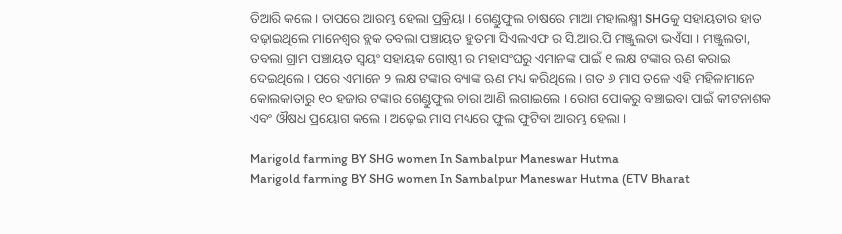ତିଆରି କଲେ । ତାପରେ ଆରମ୍ଭ ହେଲା ପ୍ରକ୍ରିୟା । ଗେଣ୍ଡୁଫୁଲ ଚାଷରେ ମାଆ ମହାଲକ୍ଷ୍ମୀ SHGକୁ ସହାୟତାର ହାତ ବଢ଼ାଇଥିଲେ ମାନେଶ୍ଵର ବ୍ଲକ ତବଲା ପଞ୍ଚାୟତ ହୁତମା ସିଏଲଏଫ ର ସି.ଆର.ପି ମଞ୍ଜୁଲତା ଭଏଁସା । ମଞ୍ଜୁଲତା, ତବଲା ଗ୍ରାମ ପଞ୍ଚାୟତ ସ୍ୱୟଂ ସହାୟକ ଗୋଷ୍ଠୀ ର ମହାସଂଘରୁ ଏମାନଙ୍କ ପାଇଁ ୧ ଲକ୍ଷ ଟଙ୍କାର ଋଣ କରାଇ ଦେଇଥିଲେ । ପରେ ଏମାନେ ୨ ଲକ୍ଷ ଟଙ୍କାର ବ୍ୟାଙ୍କ ଋଣ ମଧ୍ୟ କରିଥିଲେ । ଗତ ୬ ମାସ ତଳେ ଏହି ମହିଳାମାନେ କୋଲକାତାରୁ ୧୦ ହଜାର ଟଙ୍କାର ଗେଣ୍ଡୁଫୁଲ ଚାରା ଆଣି ଲଗାଇଲେ । ରୋଗ ପୋକରୁ ବଞ୍ଚାଇବା ପାଇଁ କୀଟନାଶକ ଏବଂ ଔଷଧ ପ୍ରୟୋଗ କଲେ । ଅଢ଼େଇ ମାସ ମଧ୍ୟରେ ଫୁଲ ଫୁଟିବା ଆରମ୍ଭ ହେଲା ।

Marigold farming BY SHG women In Sambalpur Maneswar Hutma
Marigold farming BY SHG women In Sambalpur Maneswar Hutma (ETV Bharat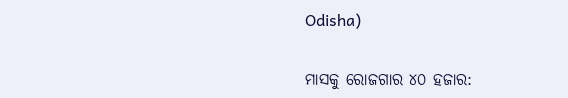Odisha)

ମାସକୁ ରୋଜଗାର ୪୦ ହଜାର: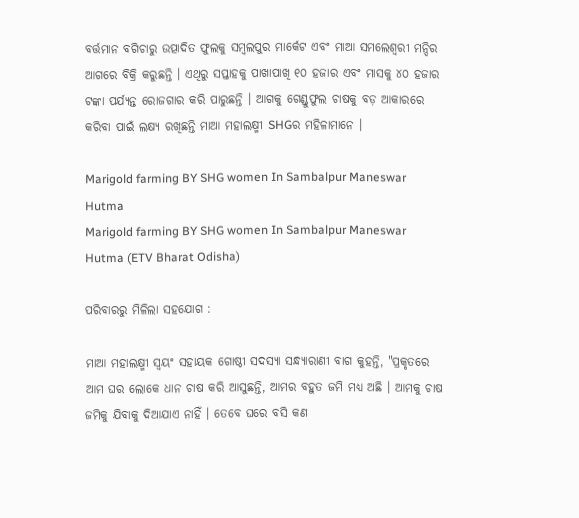ବର୍ତ୍ତମାନ ବଗିଚାରୁ ଉତ୍ପାଦିତ ଫୁଲକୁ ସମ୍ବଲପୁର ମାର୍କେଟ ଏବଂ ମାଆ ସମଲେଶ୍ବରୀ ମନ୍ଦିର ଆଗରେ ବିକ୍ରି କରୁଛନ୍ତି । ଏଥିରୁ ସପ୍ତାହକୁ ପାଖାପାଖି ୧୦ ହଜାର ଏବଂ ମାସକୁ ୪୦ ହଜାର ଟଙ୍କା ପର୍ଯ୍ୟନ୍ତ ରୋଜଗାର କରି ପାରୁଛନ୍ତି । ଆଗକୁ ଗେଣ୍ଡୁଫୁଲ ଚାଷକୁ ବଡ଼ ଆକାରରେ କରିବା ପାଇଁ ଲକ୍ଷ୍ୟ ରଖିଛନ୍ତି ମାଆ ମହାଲକ୍ଷ୍ମୀ SHGର ମହିଳାମାନେ ।

Marigold farming BY SHG women In Sambalpur Maneswar Hutma
Marigold farming BY SHG women In Sambalpur Maneswar Hutma (ETV Bharat Odisha)

ପରିବାରରୁ ମିଳିଲା ସହଯୋଗ :

ମାଆ ମହାଲକ୍ଷ୍ମୀ ସ୍ୱୟଂ ସହାୟକ ଗୋଷ୍ଠୀ ସଦସ୍ୟା ସନ୍ଧ୍ୟାରାଣୀ ବାଗ କୁହନ୍ତି, "ପ୍ରକୃତରେ ଆମ ଘର ଲୋକେ ଧାନ ଚାଷ କରି ଆସୁଛନ୍ତି, ଆମର ବହୁତ ଜମି ମଧ୍ୟ ଅଛି । ଆମକୁ ଚାଷ ଜମିକୁ ଯିବାକୁ ଦିଆଯାଏ ନାହିଁ । ତେବେ ଘରେ ବସି କଣ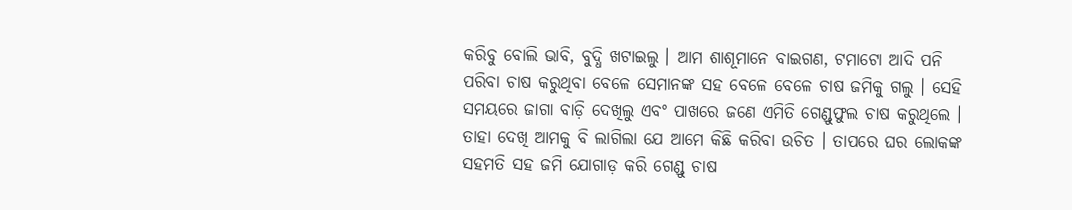କରିବୁ ବୋଲି ଭାବି, ବୁଦ୍ଧି ଖଟାଇଲୁ । ଆମ ଶାଶୂମାନେ ବାଇଗଣ, ଟମାଟୋ ଆଦି ପନି ପରିବା ଚାଷ କରୁଥିବା ବେଳେ ସେମାନଙ୍କ ସହ ବେଳେ ବେଳେ ଚାଷ ଜମିକୁ ଗଲୁ । ସେହି ସମୟରେ ଜାଗା ବାଡ଼ି ଦେଖିଲୁ ଏବଂ ପାଖରେ ଜଣେ ଏମିତି ଗେଣ୍ଡୁଫୁଲ ଚାଷ କରୁଥିଲେ । ତାହା ଦେଖି ଆମକୁ ବି ଲାଗିଲା ଯେ ଆମେ କିଛି କରିବା ଉଚିତ । ତାପରେ ଘର ଲୋକଙ୍କ ସହମତି ସହ ଜମି ଯୋଗାଡ଼ କରି ଗେଣ୍ଡୁ ଚାଷ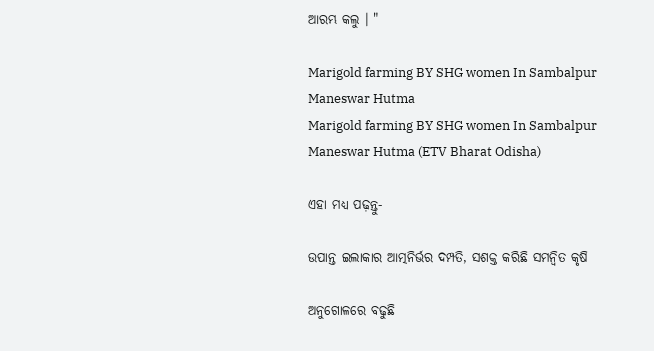ଆରମ୍ଭ କଲୁ । "

Marigold farming BY SHG women In Sambalpur Maneswar Hutma
Marigold farming BY SHG women In Sambalpur Maneswar Hutma (ETV Bharat Odisha)

ଏହା ମଧ୍ୟ ପଢ଼ନ୍ତୁ-

ଉପାନ୍ତ ଇଲାକାର ଆତ୍ମନିର୍ଭର ଦମ୍ପତି, ସଶକ୍ତ କରିଛି ସମନ୍ୱିତ କୃଷି

ଅନୁଗୋଳରେ ବଢୁଛି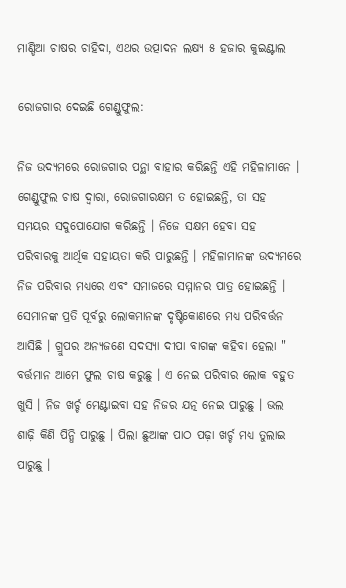ମାଣ୍ଡିଆ ଚାଷର ଚାହିଦା, ଏଥର ଉତ୍ପାଦନ ଲକ୍ଷ୍ୟ ୫ ହଜାର କୁଇଣ୍ଟାଲ

ରୋଜଗାର ଦେଇଛି ଗେଣ୍ଡୁଫୁଲ:

ନିଜ ଉଦ୍ୟମରେ ରୋଜଗାର ପନ୍ଥା ବାହାର କରିଛନ୍ତି ଏହି ମହିଳାମାନେ । ଗେଣ୍ଡୁଫୁଲ ଚାଷ ଦ୍ବାରା, ରୋଜଗାରକ୍ଷମ ତ ହୋଇଛନ୍ତି, ତା ସହ ସମୟର ସଦୁପୋଯୋଗ କରିଛନ୍ତି । ନିଜେ ସକ୍ଷମ ହେବା ସହ ପରିବାରକୁ ଆର୍ଥିକ ସହାୟତା କରି ପାରୁଛନ୍ତି । ମହିଳାମାନଙ୍କ ଉଦ୍ୟମରେ ନିଜ ପରିବାର ମଧ୍ୟରେ ଏବଂ ସମାଜରେ ସମ୍ମାନର ପାତ୍ର ହୋଇଛନ୍ତି । ସେମାନଙ୍କ ପ୍ରତି ପୂର୍ବରୁ ଲୋକମାନଙ୍କ ଦୃଷ୍ଟିକୋଣରେ ମଧ୍ୟ ପରିବର୍ତ୍ତନ ଆସିଛି । ଗ୍ରୁପର ଅନ୍ୟଜଣେ ସଦସ୍ୟା ଦୀପା ବାଗଙ୍କ କହିବା ହେଲା " ବର୍ତ୍ତମାନ ଆମେ ଫୁଲ ଚାଷ କରୁଛୁ । ଏ ନେଇ ପରିବାର ଲୋକ ବହୁତ ଖୁସି । ନିଜ ଖର୍ଚ୍ଚ ମେଣ୍ଟାଇବା ସହ ନିଜର ଯତ୍ନ ନେଇ ପାରୁଛୁ । ଭଲ ଶାଢ଼ି କିଣି ପିନ୍ଧି ପାରୁଛୁ । ପିଲା ଛୁଆଙ୍କ ପାଠ ପଢ଼ା ଖର୍ଚ୍ଚ ମଧ୍ୟ ତୁଲାଇ ପାରୁଛୁ ।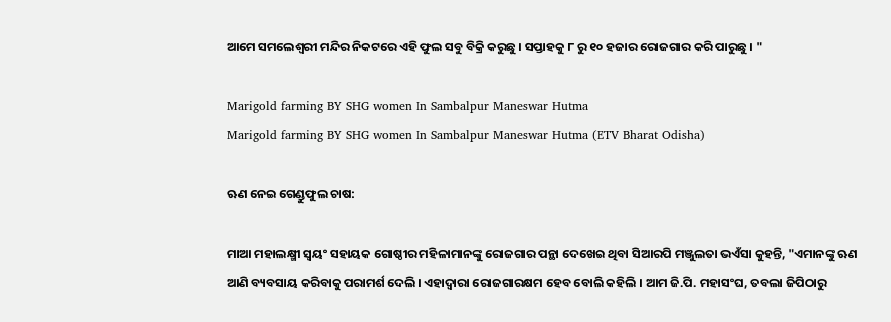ଆମେ ସମଲେଶ୍ୱରୀ ମନ୍ଦିର ନିକଟରେ ଏହି ଫୁଲ ସବୁ ବିକ୍ରି କରୁଛୁ । ସପ୍ତାହକୁ ୮ ରୁ ୧୦ ହଜାର ରୋଜଗାର କରି ପାରୁଛୁ । "

Marigold farming BY SHG women In Sambalpur Maneswar Hutma
Marigold farming BY SHG women In Sambalpur Maneswar Hutma (ETV Bharat Odisha)

ଋଣ ନେଇ ଗେଣ୍ଡୁଫୁଲ ଚାଷ:

ମାଆ ମହାଲକ୍ଷ୍ମୀ ସ୍ୱୟଂ ସହାୟକ ଗୋଷ୍ଠୀର ମହିଳାମାନଙ୍କୁ ରୋଜଗାର ପନ୍ଥା ଦେଖେଇ ଥିବା ସିଆରପି ମଞ୍ଜୁଲତା ଭଏଁସା କୁହନ୍ତି, "ଏମାନଙ୍କୁ ଋଣ ଆଣି ବ୍ୟବସାୟ କରିବାକୁ ପରାମର୍ଶ ଦେଲି । ଏହାଦ୍ବାରା ରୋଜଗାରକ୍ଷମ ହେବ ବୋଲି କହିଲି । ଆମ ଜି.ପି. ମହାସଂଘ, ତବଲା ଜିପିଠାରୁ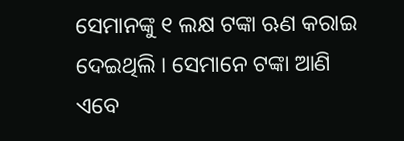ସେମାନଙ୍କୁ ୧ ଲକ୍ଷ ଟଙ୍କା ଋଣ କରାଇ ଦେଇଥିଲି । ସେମାନେ ଟଙ୍କା ଆଣି ଏବେ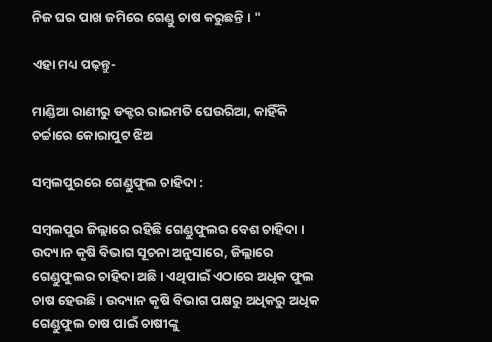ନିଜ ଘର ପାଖ ଜମିରେ ଗେଣ୍ଡୁ ଚାଷ କରୁଛନ୍ତି । "

ଏହା ମଧ୍ୟ ପଢ଼ନ୍ତୁ-

ମାଣ୍ଡିଆ ରାଣୀରୁ ଡକ୍ଟର ରାଇମତି ଘେଉରିଆ, କାହିଁକି ଚର୍ଚ୍ଚାରେ କୋରାପୁଟ ଝିଅ

ସମ୍ବଲପୁରରେ ଗେଣ୍ଡୁଫୁଲ ଚାହିଦା :

ସମ୍ବଲପୁର ଜିଲ୍ଲାରେ ରହିଛି ଗେଣ୍ଡୁଫୁଲର ବେଶ ଚାହିଦା । ଉଦ୍ୟାନ କୃଷି ବିଭାଗ ସୂଚନା ଅନୁସାରେ, ଜିଲ୍ଲାରେ ଗେଣ୍ଡୁଫୁଲର ଚାହିଦା ଅଛି । ଏଥିପାଇଁ ଏଠାରେ ଅଧିକ ଫୁଲ ଚାଷ ହେଉଛି । ଉଦ୍ୟାନ କୃଷି ବିଭାଗ ପକ୍ଷରୁ ଅଧିକରୁ ଅଧିକ ଗେଣ୍ଡୁଫୁଲ ଚାଷ ପାଇଁ ଚାଷୀଙ୍କୁ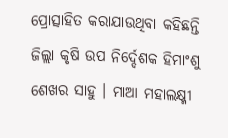ପ୍ରୋତ୍ସାହିତ କରାଯାଉଥିବା କହିଛନ୍ତି ଜିଲ୍ଲା କୃଷି ଉପ ନିର୍ଦ୍ଦେଶକ ହିମାଂଶୁ ଶେଖର ସାହୁ । ମାଆ ମହାଲକ୍ଷ୍ମୀ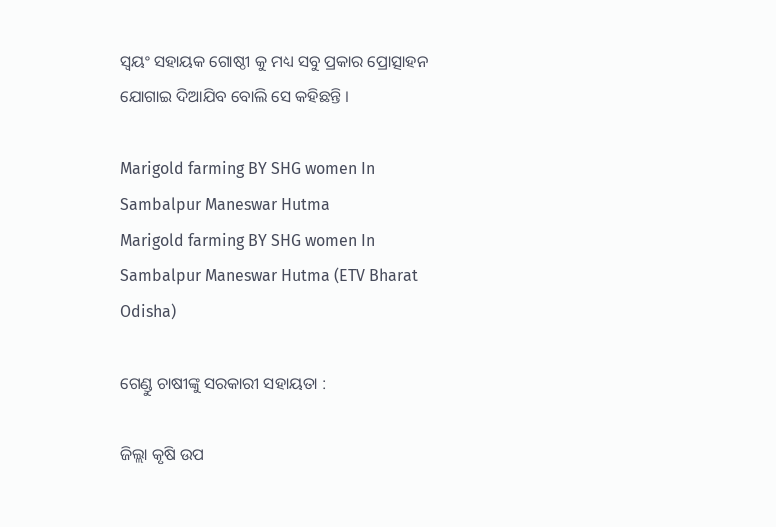ସ୍ୱୟଂ ସହାୟକ ଗୋଷ୍ଠୀ କୁ ମଧ୍ୟ ସବୁ ପ୍ରକାର ପ୍ରୋତ୍ସାହନ ଯୋଗାଇ ଦିଆଯିବ ବୋଲି ସେ କହିଛନ୍ତି ।

Marigold farming BY SHG women In Sambalpur Maneswar Hutma
Marigold farming BY SHG women In Sambalpur Maneswar Hutma (ETV Bharat Odisha)

ଗେଣ୍ଡୁ ଚାଷୀଙ୍କୁ ସରକାରୀ ସହାୟତା :

ଜିଲ୍ଲା କୃଷି ଉପ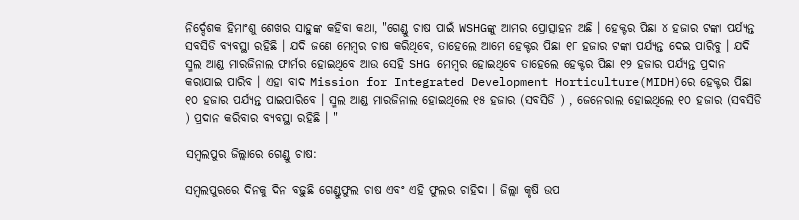ନିର୍ଦ୍ଦେଶକ ହିମାଂଶୁ ଶେଖର ସାହୁଙ୍କ କହିବା କଥା, "ଗେଣ୍ଡୁ ଚାଷ ପାଇଁ WSHGଙ୍କୁ ଆମର ପ୍ରୋତ୍ସାହନ ଅଛି । ହେକ୍ଟର ପିଛା ୪ ହଜାର ଟଙ୍କା ପର୍ଯ୍ୟନ୍ତ ସବସିଡି ବ୍ୟବସ୍ଥା ରହିଛି । ଯଦି ଜଣେ ମେମ୍ବର ଚାଷ କରିଥିବେ, ତାହେଲେ ଆମେ ହେକ୍ଟର ପିଛା ୧୮ ହଜାର ଟଙ୍କା ପର୍ଯ୍ୟନ୍ତ ଦେଇ ପାରିବୁ । ଯଦି ସ୍ମଲ ଆଣ୍ଡ ମାରଜିନାଲ ଫାର୍ମର ହୋଇଥିବେ ଆଉ ସେହି SHG ମେମ୍ବର ହୋଇଥିବେ ତାହେଲେ ହେକ୍ଟର ପିଛା ୧୨ ହଜାର ପର୍ଯ୍ୟନ୍ତ ପ୍ରଦାନ କରାଯାଇ ପାରିବ । ଏହା ବାଦ Mission for Integrated Development Horticulture(MIDH)ରେ ହେକ୍ଟର ପିଛା ୧୦ ହଜାର ପର୍ଯ୍ୟନ୍ତ ପାଇପାରିବେ । ସ୍ମଲ ଆଣ୍ଡ ମାରଜିନାଲ ହୋଇଥିଲେ ୧୫ ହଜାର (ସବସିଡି ) , ଜେନେରାଲ ହୋଇଥିଲେ ୧୦ ହଜାର (ସବସିଡି ) ପ୍ରଦାନ କରିବାର ବ୍ୟବସ୍ଥା ରହିଛି । "

ସମ୍ବଲପୁର ଜିଲ୍ଲାରେ ଗେଣ୍ଡୁ ଚାଷ:

ସମ୍ବଲପୁରରେ ଦିନକୁ ଦିନ ବଢ଼ୁଛି ଗେଣ୍ଡୁଫୁଲ ଚାଷ ଏବଂ ଏହି ଫୁଲର ଚାହିଦା । ଜିଲ୍ଲା କୃଷି ଉପ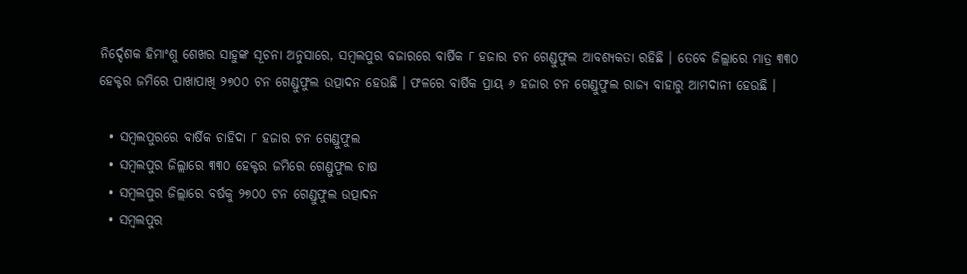ନିର୍ଦ୍ଦେଶକ ହିମାଂଶୁ ଶେଖର ସାହୁଙ୍କ ସୂଚନା ଅନୁସାରେ, ସମ୍ବଲପୁର ବଜାରରେ ବାର୍ଷିକ ୮ ହଜାର ଟନ ଗେଣ୍ଡୁଫୁଲ ଆବଶ୍ୟକତା ରହିଛି । ତେବେ ଜିଲ୍ଲାରେ ମାତ୍ର ୩୩୦ ହେକ୍ଟର ଜମିରେ ପାଖାପାଖି ୨୭୦୦ ଟନ ଗେଣ୍ଡୁଫୁଲ ଉତ୍ପାଦନ ହେଉଛି । ଫଳରେ ବାର୍ଷିକ ପ୍ରାୟ ୬ ହଜାର ଟନ ଗେଣ୍ଡୁଫୁଲ ରାଜ୍ୟ ବାହାରୁ ଆମଦାନୀ ହେଉଛି ।

  • ସମ୍ବଲପୁରରେ ବାର୍ଷିକ ଚାହିଦା ୮ ହଜାର ଟନ ଗେଣ୍ଡୁଫୁଲ
  • ସମ୍ବଲପୁର ଜିଲ୍ଲାରେ ୩୩୦ ହେକ୍ଟର ଜମିରେ ଗେଣ୍ଡୁଫୁଲ ଚାଷ
  • ସମ୍ବଲପୁର ଜିଲ୍ଲାରେ ବର୍ଷକୁ ୨୭୦୦ ଟନ ଗେଣ୍ଡୁଫୁଲ ଉତ୍ପାଦନ
  • ସମ୍ବଲପୁର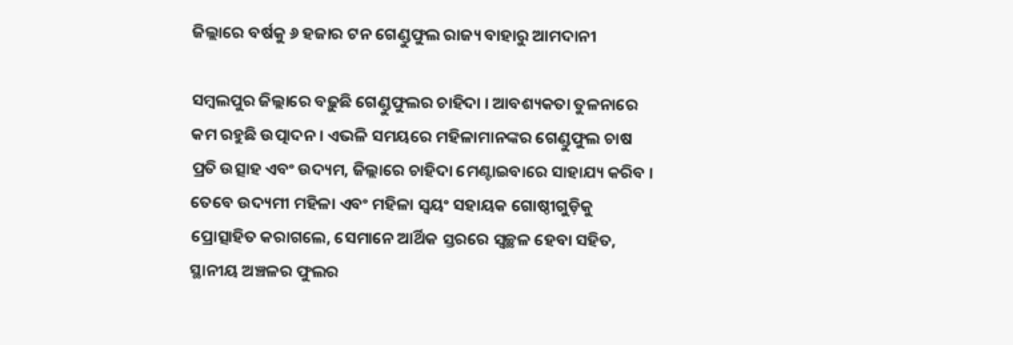ଜିଲ୍ଲାରେ ବର୍ଷକୁ ୬ ହଜାର ଟନ ଗେଣ୍ଡୁଫୁଲ ରାଜ୍ୟ ବାହାରୁ ଆମଦାନୀ

ସମ୍ବଲପୁର ଜିଲ୍ଲାରେ ବଢ଼ୁଛି ଗେଣ୍ଡୁଫୁଲର ଚାହିଦା । ଆବଶ୍ୟକତା ତୁଳନାରେ କମ ରହୁଛି ଉତ୍ପାଦନ । ଏଭଳି ସମୟରେ ମହିଳାମାନଙ୍କର ଗେଣ୍ଡୁଫୁଲ ଚାଷ ପ୍ରତି ଉତ୍ସାହ ଏବଂ ଉଦ୍ୟମ, ଜିଲ୍ଲାରେ ଚାହିଦା ମେଣ୍ଟାଇବାରେ ସାହାଯ୍ୟ କରିବ । ତେବେ ଉଦ୍ୟମୀ ମହିଳା ଏବଂ ମହିଳା ସ୍ୱୟଂ ସହାୟକ ଗୋଷ୍ଠୀଗୁଡ଼ିକୁ ପ୍ରୋତ୍ସାହିତ କରାଗଲେ, ସେମାନେ ଆର୍ଥିକ ସ୍ତରରେ ସ୍ୱଚ୍ଛଳ ହେବା ସହିତ, ସ୍ଥାନୀୟ ଅଞ୍ଚଳର ଫୁଲର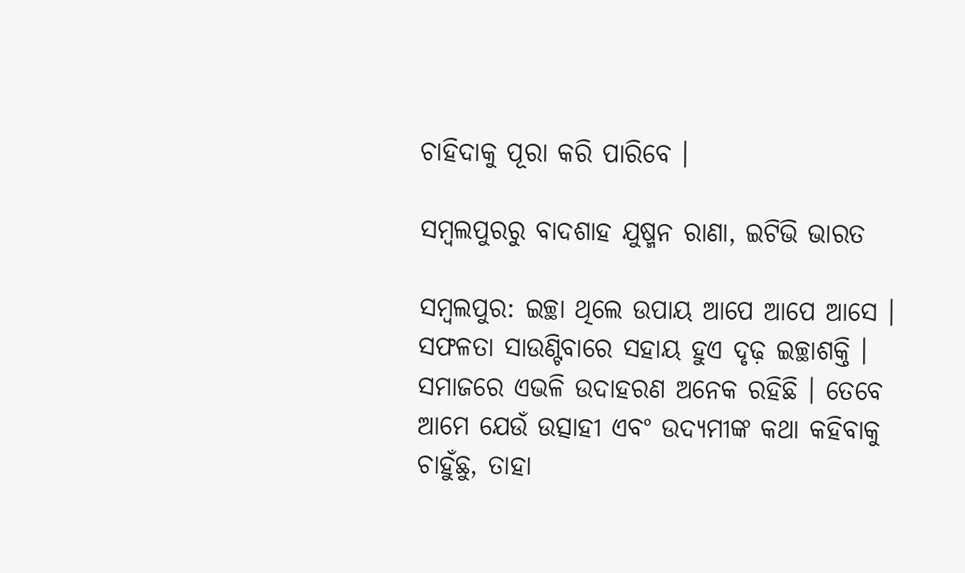ଚାହିଦାକୁ ପୂରା କରି ପାରିବେ ।

ସମ୍ବଲପୁରରୁ ବାଦଶାହ ଯୁଷ୍ମନ ରାଣା, ଇଟିଭି ଭାରତ

ସମ୍ବଲପୁର: ଇଚ୍ଛା ଥିଲେ ଉପାୟ ଆପେ ଆପେ ଆସେ । ସଫଳତା ସାଉଣ୍ଟିବାରେ ସହାୟ ହୁଏ ଦୃଢ଼ ଇଚ୍ଛାଶକ୍ତି । ସମାଜରେ ଏଭଳି ଉଦାହରଣ ଅନେକ ରହିଛି । ତେବେ ଆମେ ଯେଉଁ ଉତ୍ସାହୀ ଏବଂ ଉଦ୍ୟମୀଙ୍କ କଥା କହିବାକୁ ଚାହୁଁଛୁ, ତାହା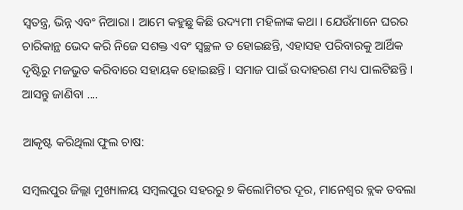ସ୍ବତନ୍ତ୍ର, ଭିନ୍ନ ଏବଂ ନିଆରା । ଆମେ କହୁଛୁ କିଛି ଉଦ୍ୟମୀ ମହିଳାଙ୍କ କଥା । ଯେଉଁମାନେ ଘରର ଚାରିକାନ୍ଥ ଭେଦ କରି ନିଜେ ସଶକ୍ତ ଏବଂ ସ୍ବଚ୍ଛଳ ତ ହୋଇଛନ୍ତି, ଏହାସହ ପରିବାରକୁ ଆର୍ଥିକ ଦୃଷ୍ଟିରୁ ମଜଭୁତ କରିବାରେ ସହାୟକ ହୋଇଛନ୍ତି । ସମାଜ ପାଇଁ ଉଦାହରଣ ମଧ୍ୟ ପାଲଟିଛନ୍ତି । ଆସନ୍ତୁ ଜାଣିବା ....

ଆକୃଷ୍ଟ କରିଥିଲା ଫୁଲ ଚାଷ:

ସମ୍ବଲପୁର ଜିଲ୍ଲା ମୁଖ୍ୟାଳୟ ସମ୍ବଲପୁର ସହରରୁ ୭ କିଲୋମିଟର ଦୂର, ମାନେଶ୍ଵର ବ୍ଲକ ତବଲା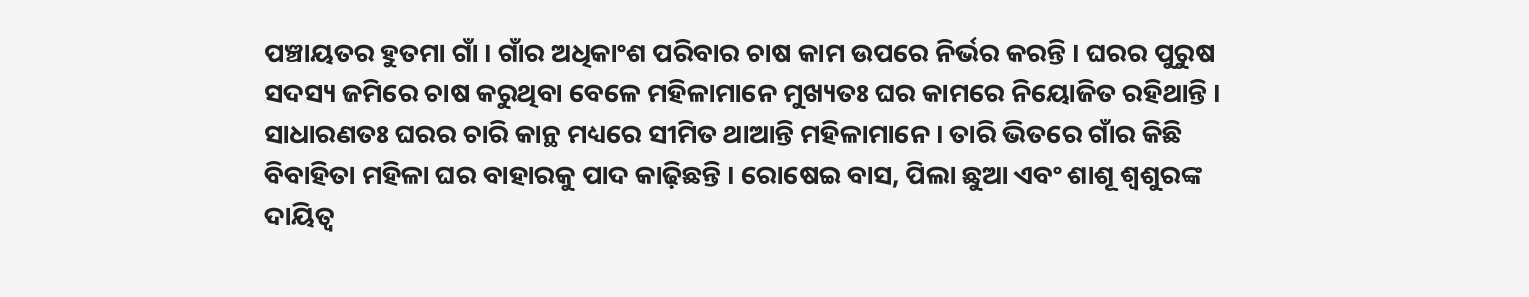ପଞ୍ଚାୟତର ହୁତମା ଗାଁ । ଗାଁର ଅଧିକାଂଶ ପରିବାର ଚାଷ କାମ ଉପରେ ନିର୍ଭର କରନ୍ତି । ଘରର ପୁରୁଷ ସଦସ୍ୟ ଜମିରେ ଚାଷ କରୁଥିବା ବେଳେ ମହିଳାମାନେ ମୁଖ୍ୟତଃ ଘର କାମରେ ନିୟୋଜିତ ରହିଥାନ୍ତି । ସାଧାରଣତଃ ଘରର ଚାରି କାନ୍ଥ ମଧ୍ୟରେ ସୀମିତ ଥାଆନ୍ତି ମହିଳାମାନେ । ତାରି ଭିତରେ ଗାଁର କିଛି ବିବାହିତା ମହିଳା ଘର ବାହାରକୁ ପାଦ କାଢ଼ିଛନ୍ତି । ରୋଷେଇ ବାସ, ପିଲା ଛୁଆ ଏବଂ ଶାଶୂ ଶ୍ବଶୁରଙ୍କ ଦାୟିତ୍ବ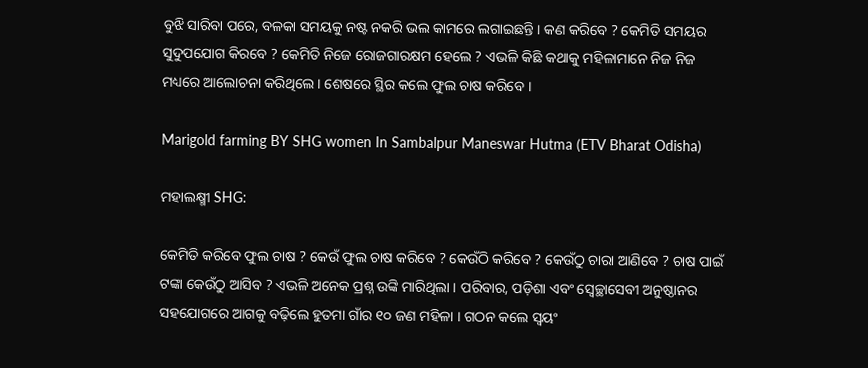ବୁଝି ସାରିବା ପରେ, ବଳକା ସମୟକୁ ନଷ୍ଟ ନକରି ଭଲ କାମରେ ଲଗାଇଛନ୍ତି । କଣ କରିବେ ? କେମିତି ସମୟର ସୁଦୁପଯୋଗ କିରବେ ? କେମିତି ନିଜେ ରୋଜଗାରକ୍ଷମ ହେଲେ ? ଏଭଳି କିଛି କଥାକୁ ମହିଳାମାନେ ନିଜ ନିଜ ମଧ୍ୟରେ ଆଲୋଚନା କରିଥିଲେ । ଶେଷରେ ସ୍ଥିର କଲେ ଫୁଲ ଚାଷ କରିବେ ।

Marigold farming BY SHG women In Sambalpur Maneswar Hutma (ETV Bharat Odisha)

ମହାଲକ୍ଷ୍ମୀ SHG:

କେମିତି କରିବେ ଫୁଲ ଚାଷ ? କେଉଁ ଫୁଲ ଚାଷ କରିବେ ? କେଉଁଠି କରିବେ ? କେଉଁଠୁ ଚାରା ଆଣିବେ ? ଚାଷ ପାଇଁ ଟଙ୍କା କେଉଁଠୁ ଆସିବ ? ଏଭଳି ଅନେକ ପ୍ରଶ୍ନ ଉଙ୍କି ମାରିଥିଲା । ପରିବାର, ପଡ଼ିଶା ଏବଂ ସ୍ବେଚ୍ଛାସେବୀ ଅନୁଷ୍ଠାନର ସହଯୋଗରେ ଆଗକୁ ବଢ଼ିଲେ ହୁତମା ଗାଁର ୧୦ ଜଣ ମହିଳା । ଗଠନ କଲେ ସ୍ବୟଂ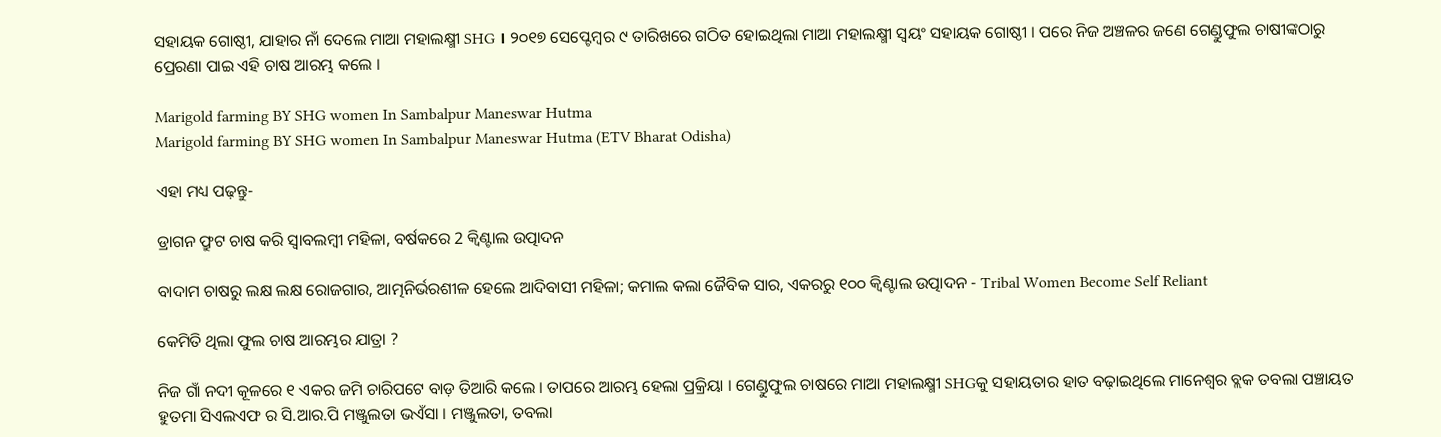ସହାୟକ ଗୋଷ୍ଠୀ, ଯାହାର ନାଁ ଦେଲେ ମାଆ ମହାଲକ୍ଷ୍ମୀ SHG । ୨୦୧୭ ସେପ୍ଟେମ୍ବର ୯ ତାରିଖରେ ଗଠିତ ହୋଇଥିଲା ମାଆ ମହାଲକ୍ଷ୍ମୀ ସ୍ୱୟଂ ସହାୟକ ଗୋଷ୍ଠୀ । ପରେ ନିଜ ଅଞ୍ଚଳର ଜଣେ ଗେଣ୍ଡୁଫୁଲ ଚାଷୀଙ୍କଠାରୁ ପ୍ରେରଣା ପାଇ ଏହି ଚାଷ ଆରମ୍ଭ କଲେ ।

Marigold farming BY SHG women In Sambalpur Maneswar Hutma
Marigold farming BY SHG women In Sambalpur Maneswar Hutma (ETV Bharat Odisha)

ଏହା ମଧ୍ୟ ପଢ଼ନ୍ତୁ-

ଡ୍ରାଗନ ଫ୍ରୁଟ ଚାଷ କରି ସ୍ବାବଲମ୍ବୀ ମହିଳା, ବର୍ଷକରେ 2 କ୍ୱିଣ୍ଟାଲ ଉତ୍ପାଦନ

ବାଦାମ ଚାଷରୁ ଲକ୍ଷ ଲକ୍ଷ ରୋଜଗାର, ଆତ୍ମନିର୍ଭରଶୀଳ ହେଲେ ଆଦିବାସୀ ମହିଳା; କମାଲ କଲା ଜୈବିକ ସାର, ଏକରରୁ ୧୦୦ କ୍ୱିଣ୍ଟାଲ ଉତ୍ପାଦନ - Tribal Women Become Self Reliant

କେମିତି ଥିଲା ଫୁଲ ଚାଷ ଆରମ୍ଭର ଯାତ୍ରା ?

ନିଜ ଗାଁ ନଦୀ କୂଳରେ ୧ ଏକର ଜମି ଚାରିପଟେ ବାଡ଼ ତିଆରି କଲେ । ତାପରେ ଆରମ୍ଭ ହେଲା ପ୍ରକ୍ରିୟା । ଗେଣ୍ଡୁଫୁଲ ଚାଷରେ ମାଆ ମହାଲକ୍ଷ୍ମୀ SHGକୁ ସହାୟତାର ହାତ ବଢ଼ାଇଥିଲେ ମାନେଶ୍ଵର ବ୍ଲକ ତବଲା ପଞ୍ଚାୟତ ହୁତମା ସିଏଲଏଫ ର ସି.ଆର.ପି ମଞ୍ଜୁଲତା ଭଏଁସା । ମଞ୍ଜୁଲତା, ତବଲା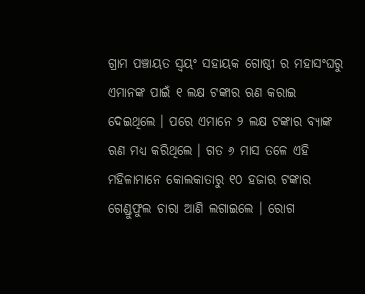ଗ୍ରାମ ପଞ୍ଚାୟତ ସ୍ୱୟଂ ସହାୟକ ଗୋଷ୍ଠୀ ର ମହାସଂଘରୁ ଏମାନଙ୍କ ପାଇଁ ୧ ଲକ୍ଷ ଟଙ୍କାର ଋଣ କରାଇ ଦେଇଥିଲେ । ପରେ ଏମାନେ ୨ ଲକ୍ଷ ଟଙ୍କାର ବ୍ୟାଙ୍କ ଋଣ ମଧ୍ୟ କରିଥିଲେ । ଗତ ୬ ମାସ ତଳେ ଏହି ମହିଳାମାନେ କୋଲକାତାରୁ ୧୦ ହଜାର ଟଙ୍କାର ଗେଣ୍ଡୁଫୁଲ ଚାରା ଆଣି ଲଗାଇଲେ । ରୋଗ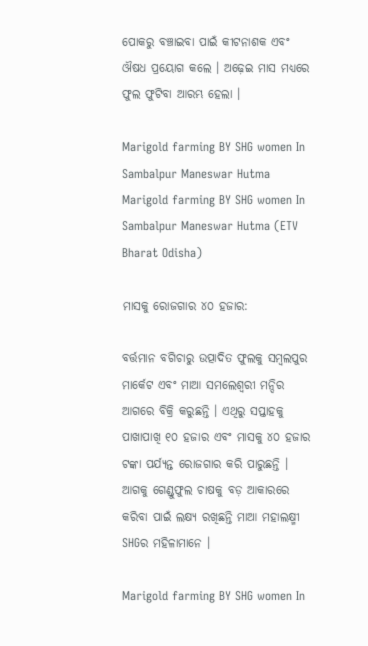ପୋକରୁ ବଞ୍ଚାଇବା ପାଇଁ କୀଟନାଶକ ଏବଂ ଔଷଧ ପ୍ରୟୋଗ କଲେ । ଅଢ଼େଇ ମାସ ମଧ୍ୟରେ ଫୁଲ ଫୁଟିବା ଆରମ୍ଭ ହେଲା ।

Marigold farming BY SHG women In Sambalpur Maneswar Hutma
Marigold farming BY SHG women In Sambalpur Maneswar Hutma (ETV Bharat Odisha)

ମାସକୁ ରୋଜଗାର ୪୦ ହଜାର:

ବର୍ତ୍ତମାନ ବଗିଚାରୁ ଉତ୍ପାଦିତ ଫୁଲକୁ ସମ୍ବଲପୁର ମାର୍କେଟ ଏବଂ ମାଆ ସମଲେଶ୍ବରୀ ମନ୍ଦିର ଆଗରେ ବିକ୍ରି କରୁଛନ୍ତି । ଏଥିରୁ ସପ୍ତାହକୁ ପାଖାପାଖି ୧୦ ହଜାର ଏବଂ ମାସକୁ ୪୦ ହଜାର ଟଙ୍କା ପର୍ଯ୍ୟନ୍ତ ରୋଜଗାର କରି ପାରୁଛନ୍ତି । ଆଗକୁ ଗେଣ୍ଡୁଫୁଲ ଚାଷକୁ ବଡ଼ ଆକାରରେ କରିବା ପାଇଁ ଲକ୍ଷ୍ୟ ରଖିଛନ୍ତି ମାଆ ମହାଲକ୍ଷ୍ମୀ SHGର ମହିଳାମାନେ ।

Marigold farming BY SHG women In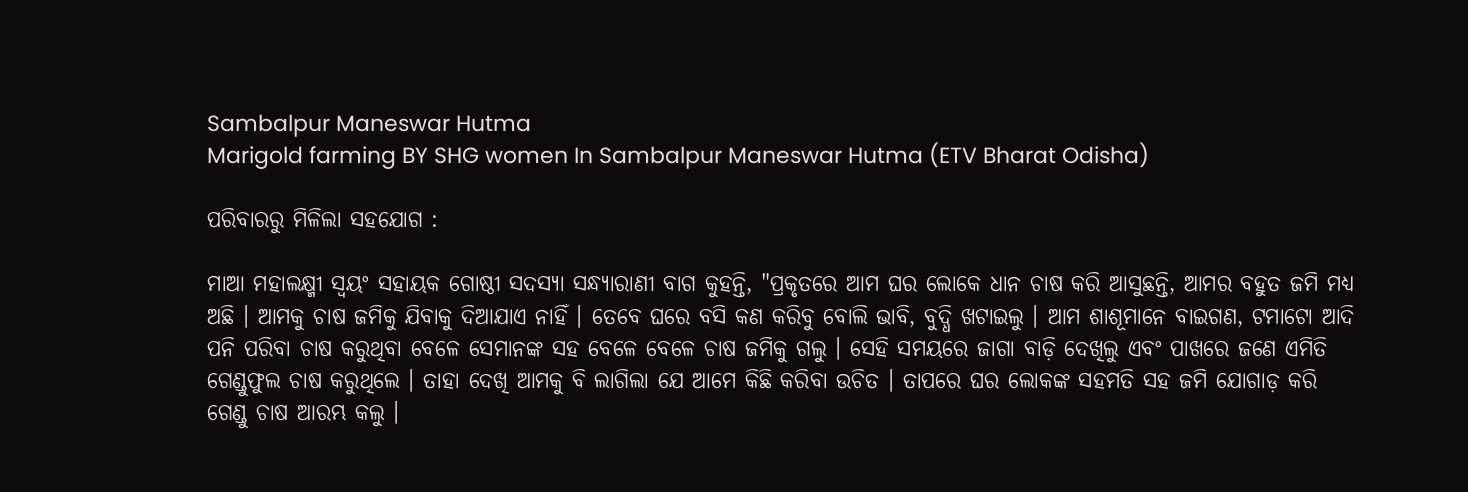Sambalpur Maneswar Hutma
Marigold farming BY SHG women In Sambalpur Maneswar Hutma (ETV Bharat Odisha)

ପରିବାରରୁ ମିଳିଲା ସହଯୋଗ :

ମାଆ ମହାଲକ୍ଷ୍ମୀ ସ୍ୱୟଂ ସହାୟକ ଗୋଷ୍ଠୀ ସଦସ୍ୟା ସନ୍ଧ୍ୟାରାଣୀ ବାଗ କୁହନ୍ତି, "ପ୍ରକୃତରେ ଆମ ଘର ଲୋକେ ଧାନ ଚାଷ କରି ଆସୁଛନ୍ତି, ଆମର ବହୁତ ଜମି ମଧ୍ୟ ଅଛି । ଆମକୁ ଚାଷ ଜମିକୁ ଯିବାକୁ ଦିଆଯାଏ ନାହିଁ । ତେବେ ଘରେ ବସି କଣ କରିବୁ ବୋଲି ଭାବି, ବୁଦ୍ଧି ଖଟାଇଲୁ । ଆମ ଶାଶୂମାନେ ବାଇଗଣ, ଟମାଟୋ ଆଦି ପନି ପରିବା ଚାଷ କରୁଥିବା ବେଳେ ସେମାନଙ୍କ ସହ ବେଳେ ବେଳେ ଚାଷ ଜମିକୁ ଗଲୁ । ସେହି ସମୟରେ ଜାଗା ବାଡ଼ି ଦେଖିଲୁ ଏବଂ ପାଖରେ ଜଣେ ଏମିତି ଗେଣ୍ଡୁଫୁଲ ଚାଷ କରୁଥିଲେ । ତାହା ଦେଖି ଆମକୁ ବି ଲାଗିଲା ଯେ ଆମେ କିଛି କରିବା ଉଚିତ । ତାପରେ ଘର ଲୋକଙ୍କ ସହମତି ସହ ଜମି ଯୋଗାଡ଼ କରି ଗେଣ୍ଡୁ ଚାଷ ଆରମ୍ଭ କଲୁ ।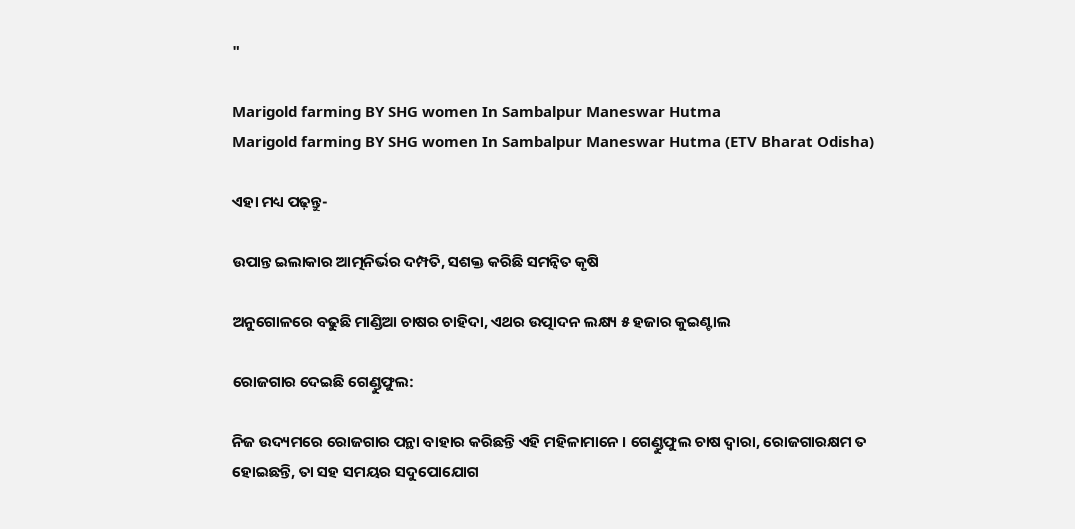"

Marigold farming BY SHG women In Sambalpur Maneswar Hutma
Marigold farming BY SHG women In Sambalpur Maneswar Hutma (ETV Bharat Odisha)

ଏହା ମଧ୍ୟ ପଢ଼ନ୍ତୁ-

ଉପାନ୍ତ ଇଲାକାର ଆତ୍ମନିର୍ଭର ଦମ୍ପତି, ସଶକ୍ତ କରିଛି ସମନ୍ୱିତ କୃଷି

ଅନୁଗୋଳରେ ବଢୁଛି ମାଣ୍ଡିଆ ଚାଷର ଚାହିଦା, ଏଥର ଉତ୍ପାଦନ ଲକ୍ଷ୍ୟ ୫ ହଜାର କୁଇଣ୍ଟାଲ

ରୋଜଗାର ଦେଇଛି ଗେଣ୍ଡୁଫୁଲ:

ନିଜ ଉଦ୍ୟମରେ ରୋଜଗାର ପନ୍ଥା ବାହାର କରିଛନ୍ତି ଏହି ମହିଳାମାନେ । ଗେଣ୍ଡୁଫୁଲ ଚାଷ ଦ୍ବାରା, ରୋଜଗାରକ୍ଷମ ତ ହୋଇଛନ୍ତି, ତା ସହ ସମୟର ସଦୁପୋଯୋଗ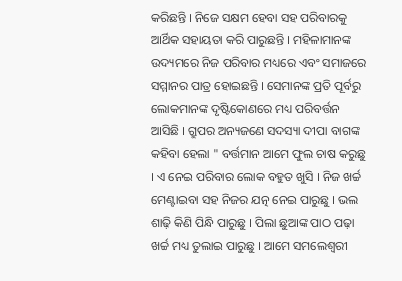କରିଛନ୍ତି । ନିଜେ ସକ୍ଷମ ହେବା ସହ ପରିବାରକୁ ଆର୍ଥିକ ସହାୟତା କରି ପାରୁଛନ୍ତି । ମହିଳାମାନଙ୍କ ଉଦ୍ୟମରେ ନିଜ ପରିବାର ମଧ୍ୟରେ ଏବଂ ସମାଜରେ ସମ୍ମାନର ପାତ୍ର ହୋଇଛନ୍ତି । ସେମାନଙ୍କ ପ୍ରତି ପୂର୍ବରୁ ଲୋକମାନଙ୍କ ଦୃଷ୍ଟିକୋଣରେ ମଧ୍ୟ ପରିବର୍ତ୍ତନ ଆସିଛି । ଗ୍ରୁପର ଅନ୍ୟଜଣେ ସଦସ୍ୟା ଦୀପା ବାଗଙ୍କ କହିବା ହେଲା " ବର୍ତ୍ତମାନ ଆମେ ଫୁଲ ଚାଷ କରୁଛୁ । ଏ ନେଇ ପରିବାର ଲୋକ ବହୁତ ଖୁସି । ନିଜ ଖର୍ଚ୍ଚ ମେଣ୍ଟାଇବା ସହ ନିଜର ଯତ୍ନ ନେଇ ପାରୁଛୁ । ଭଲ ଶାଢ଼ି କିଣି ପିନ୍ଧି ପାରୁଛୁ । ପିଲା ଛୁଆଙ୍କ ପାଠ ପଢ଼ା ଖର୍ଚ୍ଚ ମଧ୍ୟ ତୁଲାଇ ପାରୁଛୁ । ଆମେ ସମଲେଶ୍ୱରୀ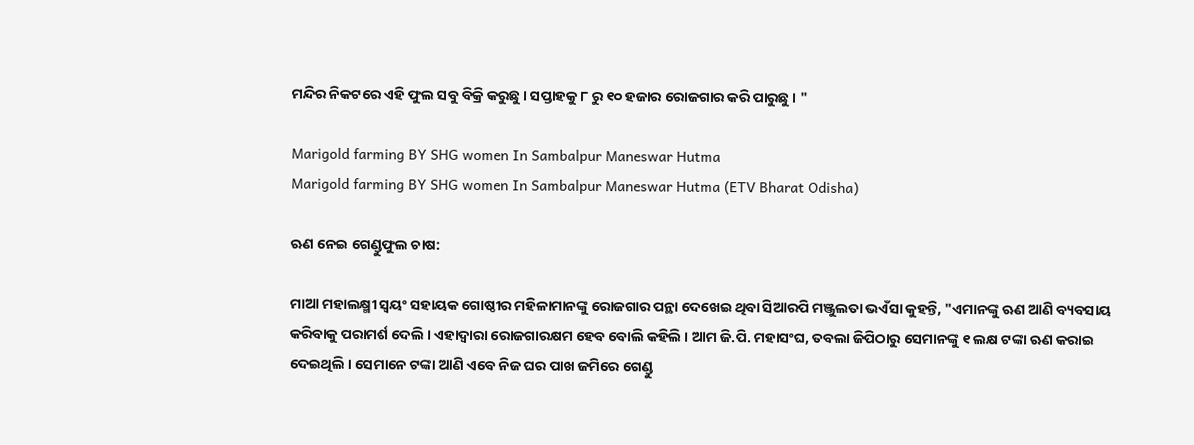ମନ୍ଦିର ନିକଟରେ ଏହି ଫୁଲ ସବୁ ବିକ୍ରି କରୁଛୁ । ସପ୍ତାହକୁ ୮ ରୁ ୧୦ ହଜାର ରୋଜଗାର କରି ପାରୁଛୁ । "

Marigold farming BY SHG women In Sambalpur Maneswar Hutma
Marigold farming BY SHG women In Sambalpur Maneswar Hutma (ETV Bharat Odisha)

ଋଣ ନେଇ ଗେଣ୍ଡୁଫୁଲ ଚାଷ:

ମାଆ ମହାଲକ୍ଷ୍ମୀ ସ୍ୱୟଂ ସହାୟକ ଗୋଷ୍ଠୀର ମହିଳାମାନଙ୍କୁ ରୋଜଗାର ପନ୍ଥା ଦେଖେଇ ଥିବା ସିଆରପି ମଞ୍ଜୁଲତା ଭଏଁସା କୁହନ୍ତି, "ଏମାନଙ୍କୁ ଋଣ ଆଣି ବ୍ୟବସାୟ କରିବାକୁ ପରାମର୍ଶ ଦେଲି । ଏହାଦ୍ବାରା ରୋଜଗାରକ୍ଷମ ହେବ ବୋଲି କହିଲି । ଆମ ଜି.ପି. ମହାସଂଘ, ତବଲା ଜିପିଠାରୁ ସେମାନଙ୍କୁ ୧ ଲକ୍ଷ ଟଙ୍କା ଋଣ କରାଇ ଦେଇଥିଲି । ସେମାନେ ଟଙ୍କା ଆଣି ଏବେ ନିଜ ଘର ପାଖ ଜମିରେ ଗେଣ୍ଡୁ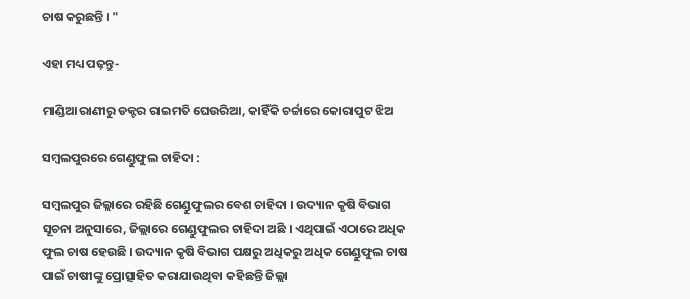ଚାଷ କରୁଛନ୍ତି । "

ଏହା ମଧ୍ୟ ପଢ଼ନ୍ତୁ-

ମାଣ୍ଡିଆ ରାଣୀରୁ ଡକ୍ଟର ରାଇମତି ଘେଉରିଆ, କାହିଁକି ଚର୍ଚ୍ଚାରେ କୋରାପୁଟ ଝିଅ

ସମ୍ବଲପୁରରେ ଗେଣ୍ଡୁଫୁଲ ଚାହିଦା :

ସମ୍ବଲପୁର ଜିଲ୍ଲାରେ ରହିଛି ଗେଣ୍ଡୁଫୁଲର ବେଶ ଚାହିଦା । ଉଦ୍ୟାନ କୃଷି ବିଭାଗ ସୂଚନା ଅନୁସାରେ, ଜିଲ୍ଲାରେ ଗେଣ୍ଡୁଫୁଲର ଚାହିଦା ଅଛି । ଏଥିପାଇଁ ଏଠାରେ ଅଧିକ ଫୁଲ ଚାଷ ହେଉଛି । ଉଦ୍ୟାନ କୃଷି ବିଭାଗ ପକ୍ଷରୁ ଅଧିକରୁ ଅଧିକ ଗେଣ୍ଡୁଫୁଲ ଚାଷ ପାଇଁ ଚାଷୀଙ୍କୁ ପ୍ରୋତ୍ସାହିତ କରାଯାଉଥିବା କହିଛନ୍ତି ଜିଲ୍ଲା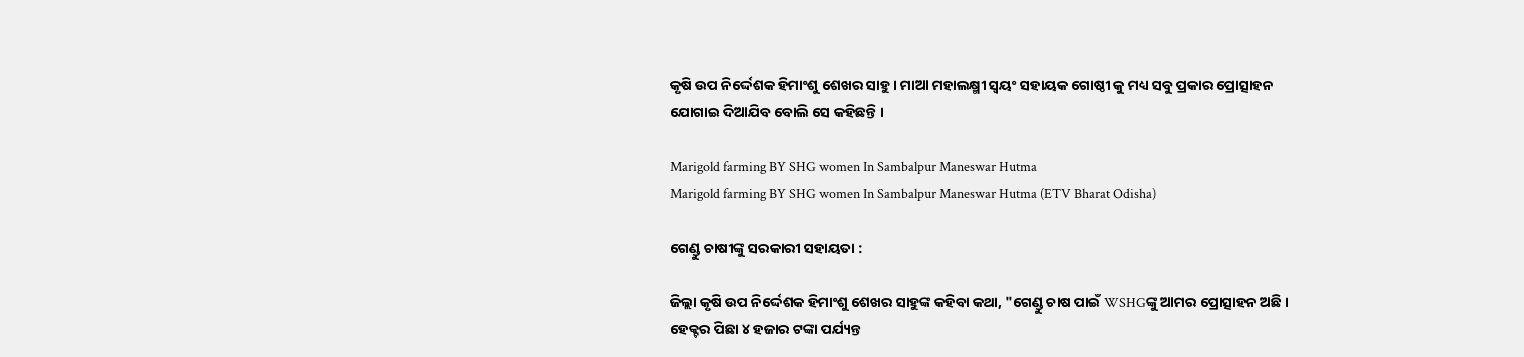କୃଷି ଉପ ନିର୍ଦ୍ଦେଶକ ହିମାଂଶୁ ଶେଖର ସାହୁ । ମାଆ ମହାଲକ୍ଷ୍ମୀ ସ୍ୱୟଂ ସହାୟକ ଗୋଷ୍ଠୀ କୁ ମଧ୍ୟ ସବୁ ପ୍ରକାର ପ୍ରୋତ୍ସାହନ ଯୋଗାଇ ଦିଆଯିବ ବୋଲି ସେ କହିଛନ୍ତି ।

Marigold farming BY SHG women In Sambalpur Maneswar Hutma
Marigold farming BY SHG women In Sambalpur Maneswar Hutma (ETV Bharat Odisha)

ଗେଣ୍ଡୁ ଚାଷୀଙ୍କୁ ସରକାରୀ ସହାୟତା :

ଜିଲ୍ଲା କୃଷି ଉପ ନିର୍ଦ୍ଦେଶକ ହିମାଂଶୁ ଶେଖର ସାହୁଙ୍କ କହିବା କଥା, "ଗେଣ୍ଡୁ ଚାଷ ପାଇଁ WSHGଙ୍କୁ ଆମର ପ୍ରୋତ୍ସାହନ ଅଛି । ହେକ୍ଟର ପିଛା ୪ ହଜାର ଟଙ୍କା ପର୍ଯ୍ୟନ୍ତ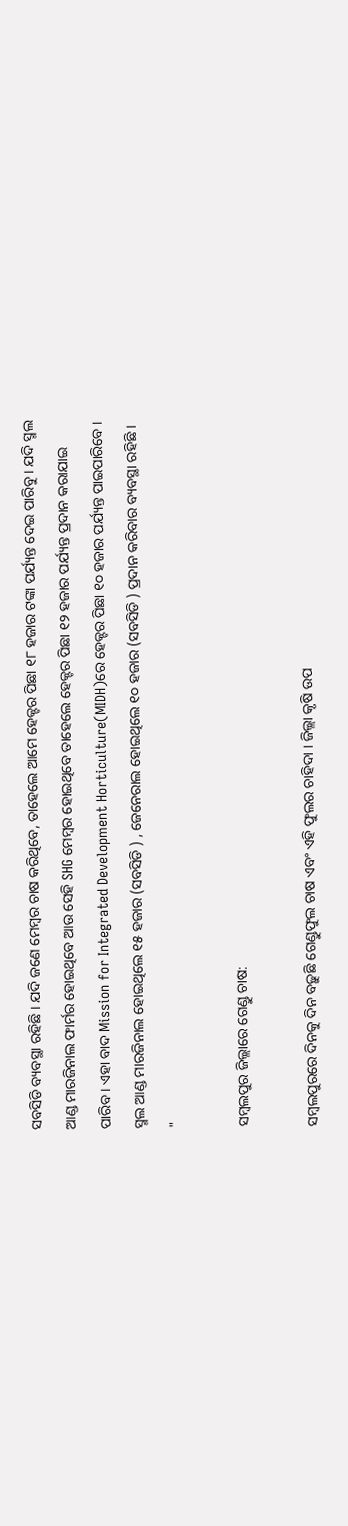ସବସିଡି ବ୍ୟବସ୍ଥା ରହିଛି । ଯଦି ଜଣେ ମେମ୍ବର ଚାଷ କରିଥିବେ, ତାହେଲେ ଆମେ ହେକ୍ଟର ପିଛା ୧୮ ହଜାର ଟଙ୍କା ପର୍ଯ୍ୟନ୍ତ ଦେଇ ପାରିବୁ । ଯଦି ସ୍ମଲ ଆଣ୍ଡ ମାରଜିନାଲ ଫାର୍ମର ହୋଇଥିବେ ଆଉ ସେହି SHG ମେମ୍ବର ହୋଇଥିବେ ତାହେଲେ ହେକ୍ଟର ପିଛା ୧୨ ହଜାର ପର୍ଯ୍ୟନ୍ତ ପ୍ରଦାନ କରାଯାଇ ପାରିବ । ଏହା ବାଦ Mission for Integrated Development Horticulture(MIDH)ରେ ହେକ୍ଟର ପିଛା ୧୦ ହଜାର ପର୍ଯ୍ୟନ୍ତ ପାଇପାରିବେ । ସ୍ମଲ ଆଣ୍ଡ ମାରଜିନାଲ ହୋଇଥିଲେ ୧୫ ହଜାର (ସବସିଡି ) , ଜେନେରାଲ ହୋଇଥିଲେ ୧୦ ହଜାର (ସବସିଡି ) ପ୍ରଦାନ କରିବାର ବ୍ୟବସ୍ଥା ରହିଛି । "

ସମ୍ବଲପୁର ଜିଲ୍ଲାରେ ଗେଣ୍ଡୁ ଚାଷ:

ସମ୍ବଲପୁରରେ ଦିନକୁ ଦିନ ବଢ଼ୁଛି ଗେଣ୍ଡୁଫୁଲ ଚାଷ ଏବଂ ଏହି ଫୁଲର ଚାହିଦା । ଜିଲ୍ଲା କୃଷି ଉପ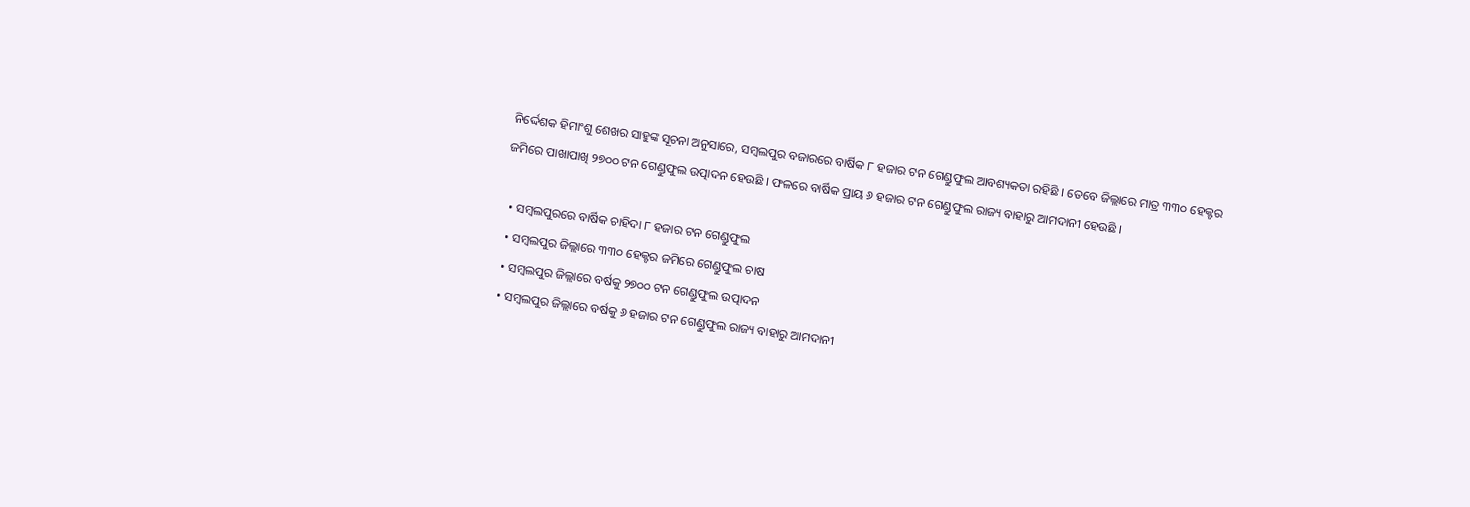ନିର୍ଦ୍ଦେଶକ ହିମାଂଶୁ ଶେଖର ସାହୁଙ୍କ ସୂଚନା ଅନୁସାରେ, ସମ୍ବଲପୁର ବଜାରରେ ବାର୍ଷିକ ୮ ହଜାର ଟନ ଗେଣ୍ଡୁଫୁଲ ଆବଶ୍ୟକତା ରହିଛି । ତେବେ ଜିଲ୍ଲାରେ ମାତ୍ର ୩୩୦ ହେକ୍ଟର ଜମିରେ ପାଖାପାଖି ୨୭୦୦ ଟନ ଗେଣ୍ଡୁଫୁଲ ଉତ୍ପାଦନ ହେଉଛି । ଫଳରେ ବାର୍ଷିକ ପ୍ରାୟ ୬ ହଜାର ଟନ ଗେଣ୍ଡୁଫୁଲ ରାଜ୍ୟ ବାହାରୁ ଆମଦାନୀ ହେଉଛି ।

  • ସମ୍ବଲପୁରରେ ବାର୍ଷିକ ଚାହିଦା ୮ ହଜାର ଟନ ଗେଣ୍ଡୁଫୁଲ
  • ସମ୍ବଲପୁର ଜିଲ୍ଲାରେ ୩୩୦ ହେକ୍ଟର ଜମିରେ ଗେଣ୍ଡୁଫୁଲ ଚାଷ
  • ସମ୍ବଲପୁର ଜିଲ୍ଲାରେ ବର୍ଷକୁ ୨୭୦୦ ଟନ ଗେଣ୍ଡୁଫୁଲ ଉତ୍ପାଦନ
  • ସମ୍ବଲପୁର ଜିଲ୍ଲାରେ ବର୍ଷକୁ ୬ ହଜାର ଟନ ଗେଣ୍ଡୁଫୁଲ ରାଜ୍ୟ ବାହାରୁ ଆମଦାନୀ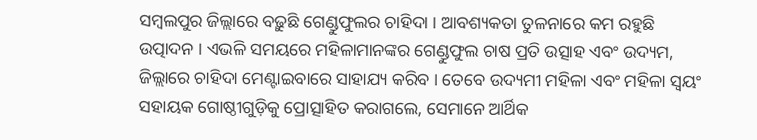ସମ୍ବଲପୁର ଜିଲ୍ଲାରେ ବଢ଼ୁଛି ଗେଣ୍ଡୁଫୁଲର ଚାହିଦା । ଆବଶ୍ୟକତା ତୁଳନାରେ କମ ରହୁଛି ଉତ୍ପାଦନ । ଏଭଳି ସମୟରେ ମହିଳାମାନଙ୍କର ଗେଣ୍ଡୁଫୁଲ ଚାଷ ପ୍ରତି ଉତ୍ସାହ ଏବଂ ଉଦ୍ୟମ, ଜିଲ୍ଲାରେ ଚାହିଦା ମେଣ୍ଟାଇବାରେ ସାହାଯ୍ୟ କରିବ । ତେବେ ଉଦ୍ୟମୀ ମହିଳା ଏବଂ ମହିଳା ସ୍ୱୟଂ ସହାୟକ ଗୋଷ୍ଠୀଗୁଡ଼ିକୁ ପ୍ରୋତ୍ସାହିତ କରାଗଲେ, ସେମାନେ ଆର୍ଥିକ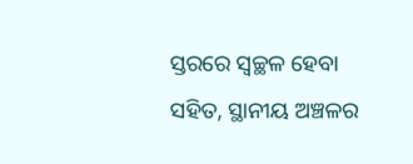ସ୍ତରରେ ସ୍ୱଚ୍ଛଳ ହେବା ସହିତ, ସ୍ଥାନୀୟ ଅଞ୍ଚଳର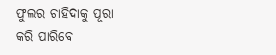ଫୁଲର ଚାହିଦାକୁ ପୂରା କରି ପାରିବେ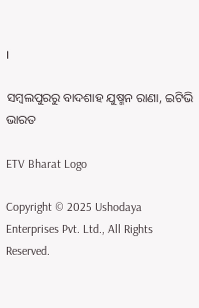।

ସମ୍ବଲପୁରରୁ ବାଦଶାହ ଯୁଷ୍ମନ ରାଣା, ଇଟିଭି ଭାରତ

ETV Bharat Logo

Copyright © 2025 Ushodaya Enterprises Pvt. Ltd., All Rights Reserved.